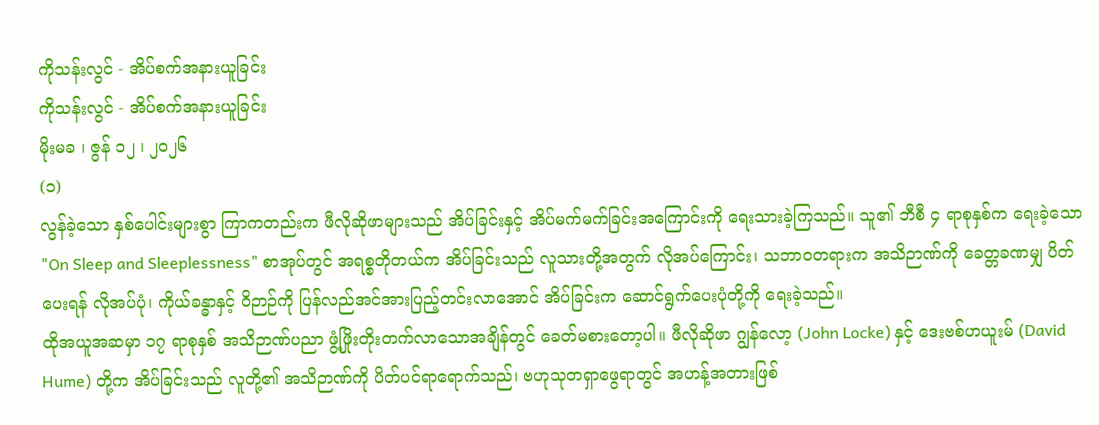ကိုသန်းလွင် - အိပ်စက်အနားယူခြင်း
ကိုသန်းလွင် - အိပ်စက်အနားယူခြင်း
မိုးမခ ၊ ဇွန် ၁၂ ၊ ၂၀၂၆
(၁)
လွန်ခဲ့သော နှစ်ပေါင်းများစွာ ကြာကတည်းက ဖီလိုဆိုဖာများသည် အိပ်ခြင်းနှင့် အိပ်မက်မက်ခြင်းအကြောင်းကို ရေးသားခဲ့ကြသည်။ သူ၏ ဘီစီ ၄ ရာစုနှစ်က ရေးခဲ့သော "On Sleep and Sleeplessness" စာအုပ်တွင် အရစ္စတိုတယ်က အိပ်ခြင်းသည် လူသားတို့အတွက် လိုအပ်ကြောင်း၊ သဘာဝတရားက အသိဉာဏ်ကို ခေတ္တခဏမျှ ပိတ်ပေးရန် လိုအပ်ပုံ၊ ကိုယ်ခန္ဓာနှင့် ဝိဉာဉ်ကို ပြန်လည်အင်အားပြည့်တင်းလာအောင် အိပ်ခြင်းက ဆောင်ရွက်ပေးပုံတို့ကို ရေးခဲ့သည်။
ထိုအယူအဆမှာ ၁၇ ရာစုနှစ် အသိဉာဏ်ပညာ ဖွံ့ဖြိုးတိုးတက်လာသောအချိန်တွင် ခေတ်မစားတော့ပါ။ ဖီလိုဆိုဖာ ဂျွန်လော့ (John Locke) နှင့် ဒေးဗစ်ဟယူးမ် (David Hume) တို့က အိပ်ခြင်းသည် လူတို့၏ အသိဉာဏ်ကို ပိတ်ပင်ရာရောက်သည်၊ ဗဟုသုတရှာဖွေရာတွင် အဟန့်အတားဖြစ်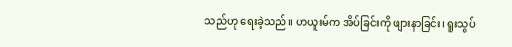သည်ဟု ရေးခဲ့သည်။ ဟယူးမ်က အိပ်ခြင်းကို ဖျားနာခြင်း၊ ရူးသွပ်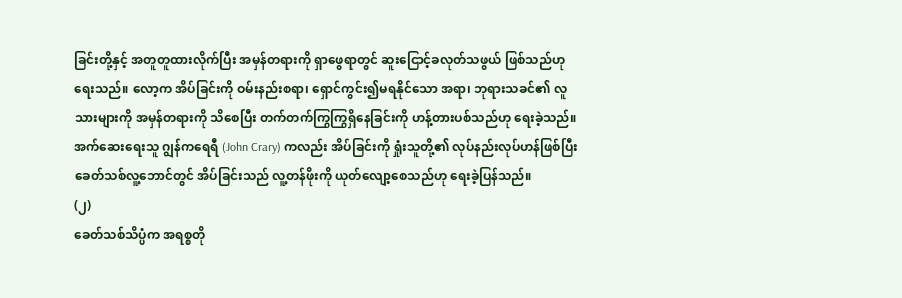ခြင်းတို့နှင့် အတူတူထားလိုက်ပြီး အမှန်တရားကို ရှာဖွေရာတွင် ဆူးငြောင့်ခလုတ်သဖွယ် ဖြစ်သည်ဟု ရေးသည်။ လော့က အိပ်ခြင်းကို ဝမ်းနည်းစရာ၊ ရှောင်ကွင်း၍မရနိုင်သော အရာ၊ ဘုရားသခင်၏ လူသားများကို အမှန်တရားကို သိစေပြီး တက်တက်ကြွကြွရှိနေခြင်းကို ဟန့်တားပစ်သည်ဟု ရေးခဲ့သည်။ အက်ဆေးရေးသူ ဂျွန်ကရေရီ (John Crary) ကလည်း အိပ်ခြင်းကို ရှုံးသူတို့၏ လုပ်နည်းလုပ်ဟန်ဖြစ်ပြီး ခေတ်သစ်လူ့ဘောင်တွင် အိပ်ခြင်းသည် လူ့တန်ဖိုးကို ယုတ်လျော့စေသည်ဟု ရေးခဲ့ပြန်သည်။
(၂)
ခေတ်သစ်သိပ္ပံက အရစ္စတို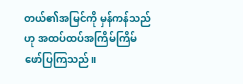တယ်၏အမြင်ကို မှန်ကန်သည်ဟု အထပ်ထပ်အကြိမ်ကြိမ် ဖော်ပြကြသည်။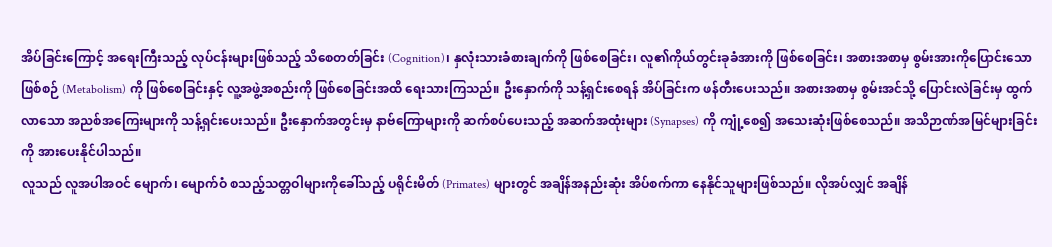အိပ်ခြင်းကြောင့် အရေးကြီးသည့် လုပ်ငန်းများဖြစ်သည့် သိစေတတ်ခြင်း (Cognition)၊ နှလုံးသားခံစားချက်ကို ဖြစ်စေခြင်း၊ လူ၏ကိုယ်တွင်းခုခံအားကို ဖြစ်စေခြင်း၊ အစားအစာမှ စွမ်းအားကိုပြောင်းသောဖြစ်စဉ် (Metabolism) ကို ဖြစ်စေခြင်းနှင့် လူ့အဖွဲ့အစည်းကို ဖြစ်စေခြင်းအထိ ရေးသားကြသည်။ ဦးနှောက်ကို သန့်ရှင်းစေရန် အိပ်ခြင်းက ဖန်တီးပေးသည်။ အစားအစာမှ စွမ်းအင်သို့ ပြောင်းလဲခြင်းမှ ထွက်လာသော အညစ်အကြေးများကို သန့်ရှင်းပေးသည်။ ဦးနှောက်အတွင်းမှ နာဗ်ကြောများကို ဆက်စပ်ပေးသည့် အဆက်အထုံးများ (Synapses) ကို ကျုံ့စေ၍ အသေးဆုံးဖြစ်စေသည်။ အသိဉာဏ်အမြင်များခြင်းကို အားပေးနိုင်ပါသည်။
လူသည် လူအပါအဝင် မျောက်၊ မျောက်ဝံ စသည့်သတ္တဝါများကိုခေါ်သည့် ပရိုင်းမိတ် (Primates) များတွင် အချိန်အနည်းဆုံး အိပ်စက်ကာ နေနိုင်သူများဖြစ်သည်။ လိုအပ်လျှင် အချိန်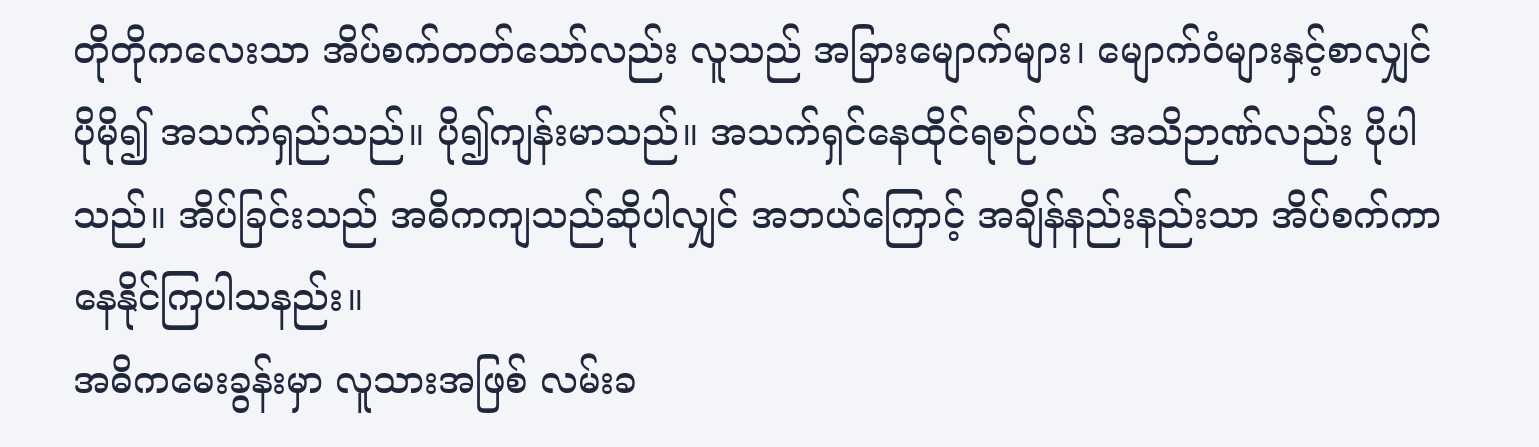တိုတိုကလေးသာ အိပ်စက်တတ်သော်လည်း လူသည် အခြားမျောက်များ၊ မျောက်ဝံများနှင့်စာလျှင် ပိုမို၍ အသက်ရှည်သည်။ ပို၍ကျန်းမာသည်။ အသက်ရှင်နေထိုင်ရစဉ်ဝယ် အသိဉာဏ်လည်း ပိုပါသည်။ အိပ်ခြင်းသည် အဓိကကျသည်ဆိုပါလျှင် အဘယ်ကြောင့် အချိန်နည်းနည်းသာ အိပ်စက်ကာ နေနိုင်ကြပါသနည်း။
အဓိကမေးခွန်းမှာ လူသားအဖြစ် လမ်းခ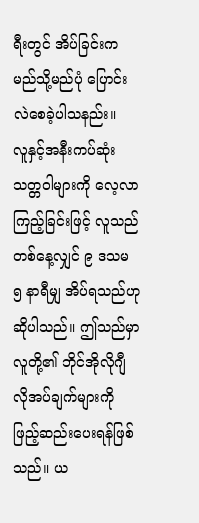ရီးတွင် အိပ်ခြင်းက မည်သို့မည်ပုံ ပြောင်းလဲစေခဲ့ပါသနည်း။
လူနှင့်အနီးကပ်ဆုံး သတ္တဝါများကို လေ့လာကြည့်ခြင်းဖြင့် လူသည် တစ်နေ့လျှင် ၉ ဒသမ ၅ နာရီမျှ အိပ်ရသည်ဟု ဆိုပါသည်။ ဤသည်မှာ လူတို့၏ ဘိုင်အိုလိုဂျီ လိုအပ်ချက်များကို ဖြည့်ဆည်းပေးရန်ဖြစ်သည်။ ယ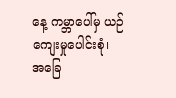နေ့ ကမ္ဘာပေါ်မှ ယဉ်ကျေးမှုပေါင်းစုံ၊ အခြေ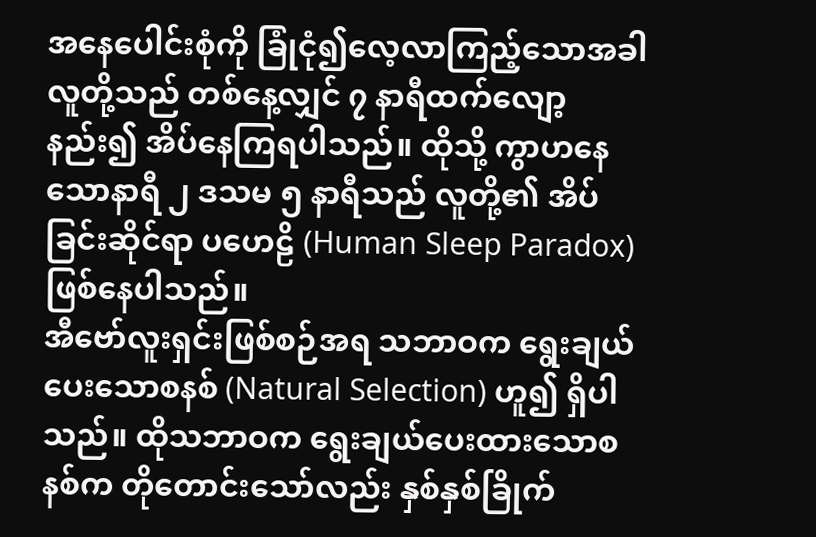အနေပေါင်းစုံကို ခြုံငုံ၍လေ့လာကြည့်သောအခါ လူတို့သည် တစ်နေ့လျှင် ၇ နာရီထက်လျော့နည်း၍ အိပ်နေကြရပါသည်။ ထိုသို့ ကွာဟနေသောနာရီ ၂ ဒသမ ၅ နာရီသည် လူတို့၏ အိပ်ခြင်းဆိုင်ရာ ပဟေဠိ (Human Sleep Paradox) ဖြစ်နေပါသည်။
အီဗော်လူးရှင်းဖြစ်စဉ်အရ သဘာဝက ရွေးချယ်ပေးသောစနစ် (Natural Selection) ဟူ၍ ရှိပါသည်။ ထိုသဘာဝက ရွေးချယ်ပေးထားသောစနစ်က တိုတောင်းသော်လည်း နှစ်နှစ်ခြိုက်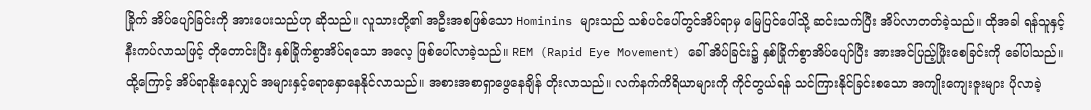ခြိုက် အိပ်ပျော်ခြင်းကို အားပေးသည်ဟု ဆိုသည်။ လူသားတို့၏ အဦးအစဖြစ်သော Hominins များသည် သစ်ပင်ပေါ်တွင်အိပ်ရာမှ မြေပြင်ပေါ်သို့ ဆင်းသက်ပြီး အိပ်လာတတ်ခဲ့သည်။ ထိုအခါ ရန်သူနှင့် နီးကပ်လာသဖြင့် တိုတောင်းပြီး နှစ်ခြိုက်စွာအိပ်ရသော အလေ့ ဖြစ်ပေါ်လာခဲ့သည်။ REM (Rapid Eye Movement) ခေါ် အိပ်ခြင်း၌ နှစ်ခြိုက်စွာအိပ်ပျော်ပြီး အားအင်ပြည့်ဖြိုးစေခြင်းကို ခေါ်ပါသည်။ ထို့ကြောင့် အိပ်ရာနိုးနေလျှင် အများနှင့်ရောနှောနေနိုင်လာသည်။ အစားအစာရှာဖွေနေချိန် တိုးလာသည်။ လက်နက်ကိရိယာများကို ကိုင်တွယ်ရန် သင်ကြားနိုင်ခြင်းစသော အကျိုးကျေးဇူးများ ပိုလာခဲ့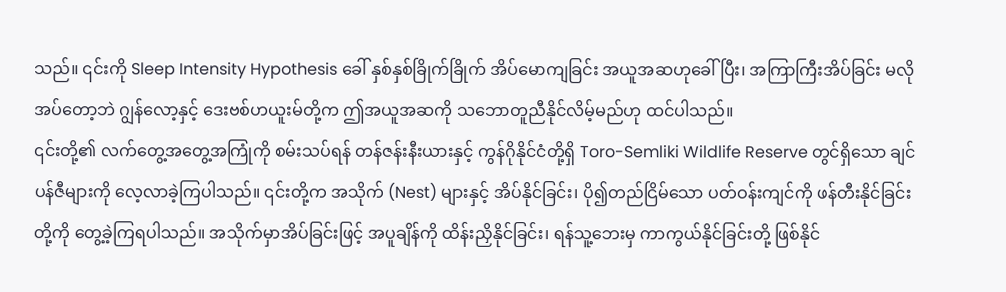သည်။ ၎င်းကို Sleep Intensity Hypothesis ခေါ် နှစ်နှစ်ခြိုက်ခြိုက် အိပ်မောကျခြင်း အယူအဆဟုခေါ်ပြီး၊ အကြာကြီးအိပ်ခြင်း မလိုအပ်တော့ဘဲ ဂျွန်လော့နှင့် ဒေးဗစ်ဟယူးမ်တို့က ဤအယူအဆကို သဘောတူညီနိုင်လိမ့်မည်ဟု ထင်ပါသည်။
၎င်းတို့၏ လက်တွေ့အတွေ့အကြုံကို စမ်းသပ်ရန် တန်ဇန်းနီးယားနှင့် ကွန်ဂိုနိုင်ငံတို့ရှိ Toro-Semliki Wildlife Reserve တွင်ရှိသော ချင်ပန်ဇီများကို လေ့လာခဲ့ကြပါသည်။ ၎င်းတို့က အသိုက် (Nest) များနှင့် အိပ်နိုင်ခြင်း၊ ပို၍တည်ငြိမ်သော ပတ်ဝန်းကျင်ကို ဖန်တီးနိုင်ခြင်းတို့ကို တွေ့ခဲ့ကြရပါသည်။ အသိုက်မှာအိပ်ခြင်းဖြင့် အပူချိန်ကို ထိန်းညှိနိုင်ခြင်း၊ ရန်သူ့ဘေးမှ ကာကွယ်နိုင်ခြင်းတို့ ဖြစ်နိုင်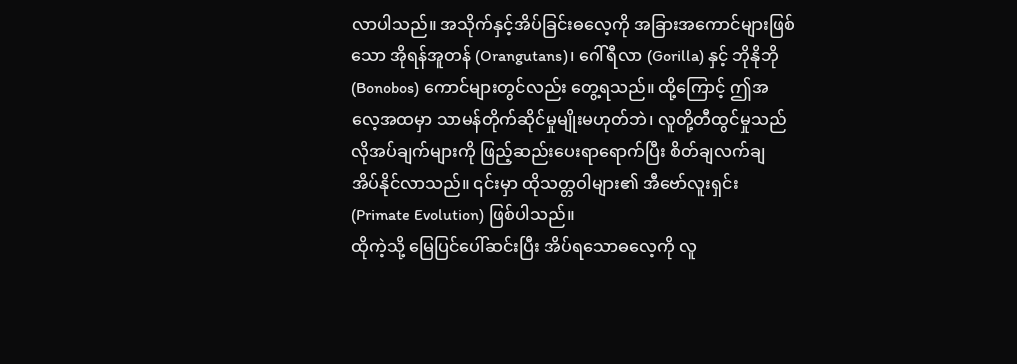လာပါသည်။ အသိုက်နှင့်အိပ်ခြင်းဓလေ့ကို အခြားအကောင်များဖြစ်သော အိုရန်အူတန် (Orangutans)၊ ဂေါ်ရီလာ (Gorilla) နှင့် ဘိုနိုဘို (Bonobos) ကောင်များတွင်လည်း တွေ့ရသည်။ ထို့ကြောင့် ဤအလေ့အထမှာ သာမန်တိုက်ဆိုင်မှုမျိုးမဟုတ်ဘဲ၊ လူတို့တီထွင်မှုသည် လိုအပ်ချက်များကို ဖြည့်ဆည်းပေးရာရောက်ပြီး စိတ်ချလက်ချ အိပ်နိုင်လာသည်။ ၎င်းမှာ ထိုသတ္တဝါများ၏ အီဗော်လူးရှင်း (Primate Evolution) ဖြစ်ပါသည်။
ထိုကဲ့သို့ မြေပြင်ပေါ်ဆင်းပြီး အိပ်ရသောဓလေ့ကို လူ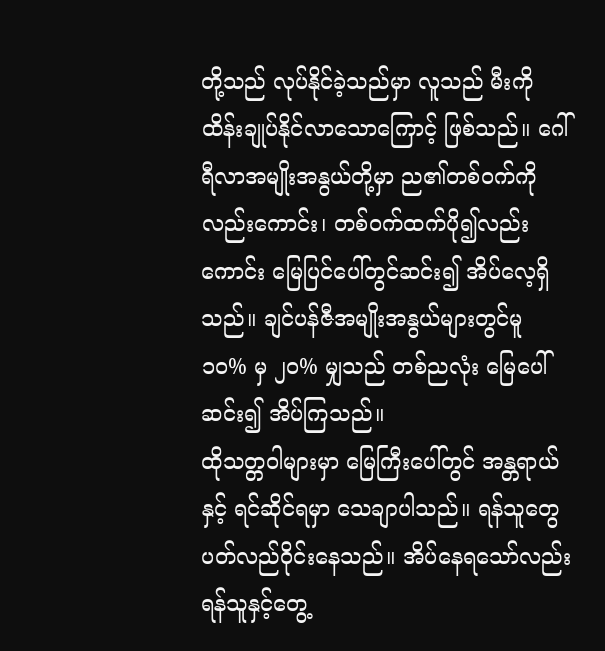တို့သည် လုပ်နိုင်ခဲ့သည်မှာ လူသည် မီးကို ထိန်းချုပ်နိုင်လာသောကြောင့် ဖြစ်သည်။ ဂေါ်ရီလာအမျိုးအနွယ်တို့မှာ ည၏တစ်ဝက်ကိုလည်းကောင်း၊ တစ်ဝက်ထက်ပို၍လည်းကောင်း မြေပြင်ပေါ်တွင်ဆင်း၍ အိပ်လေ့ရှိသည်။ ချင်ပန်ဇီအမျိုးအနွယ်များတွင်မူ ၁၀% မှ ၂၀% မျှသည် တစ်ညလုံး မြေပေါ်ဆင်း၍ အိပ်ကြသည်။
ထိုသတ္တဝါများမှာ မြေကြီးပေါ်တွင် အန္တရာယ်နှင့် ရင်ဆိုင်ရမှာ သေချာပါသည်။ ရန်သူတွေ ပတ်လည်ဝိုင်းနေသည်။ အိပ်နေရသော်လည်း ရန်သူနှင့်တွေ့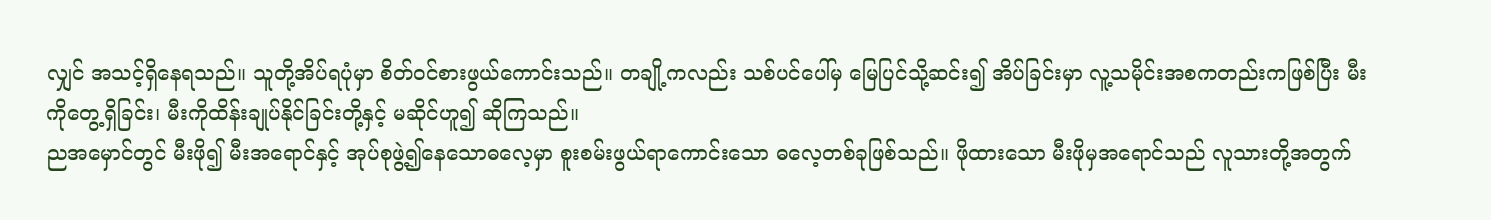လျှင် အသင့်ရှိနေရသည်။ သူတို့အိပ်ရပုံမှာ စိတ်ဝင်စားဖွယ်ကောင်းသည်။ တချို့ကလည်း သစ်ပင်ပေါ်မှ မြေပြင်သို့ဆင်း၍ အိပ်ခြင်းမှာ လူ့သမိုင်းအစကတည်းကဖြစ်ပြီး မီးကိုတွေ့ရှိခြင်း၊ မီးကိုထိန်းချုပ်နိုင်ခြင်းတို့နှင့် မဆိုင်ဟူ၍ ဆိုကြသည်။
ညအမှောင်တွင် မီးဖို၍ မီးအရောင်နှင့် အုပ်စုဖွဲ့၍နေသောဓလေ့မှာ စူးစမ်းဖွယ်ရာကောင်းသော ဓလေ့တစ်ခုဖြစ်သည်။ ဖိုထားသော မီးဖိုမှအရောင်သည် လူသားတို့အတွက်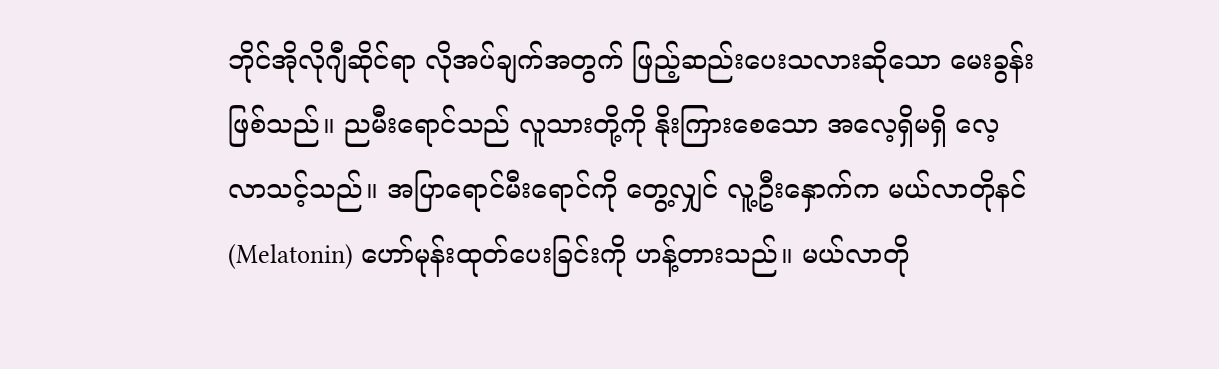ဘိုင်အိုလိုဂျီဆိုင်ရာ လိုအပ်ချက်အတွက် ဖြည့်ဆည်းပေးသလားဆိုသော မေးခွန်းဖြစ်သည်။ ညမီးရောင်သည် လူသားတို့ကို နိုးကြားစေသော အလေ့ရှိမရှိ လေ့လာသင့်သည်။ အပြာရောင်မီးရောင်ကို တွေ့လျှင် လူ့ဦးနှောက်က မယ်လာတိုနင် (Melatonin) ဟော်မုန်းထုတ်ပေးခြင်းကို ဟန့်တားသည်။ မယ်လာတို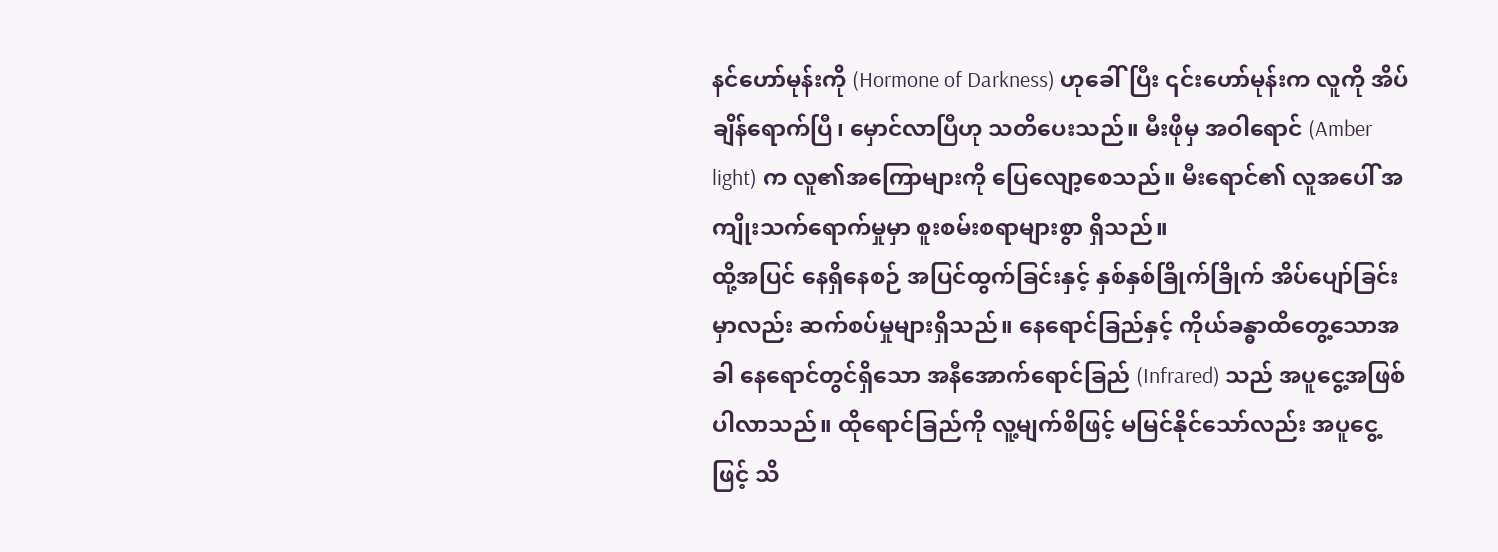နင်ဟော်မုန်းကို (Hormone of Darkness) ဟုခေါ်ပြီး ၎င်းဟော်မုန်းက လူကို အိပ်ချိန်ရောက်ပြီ၊ မှောင်လာပြီဟု သတိပေးသည်။ မီးဖိုမှ အဝါရောင် (Amber light) က လူ၏အကြောများကို ပြေလျော့စေသည်။ မီးရောင်၏ လူအပေါ် အကျိုးသက်ရောက်မှုမှာ စူးစမ်းစရာများစွာ ရှိသည်။
ထို့အပြင် နေရှိနေစဉ် အပြင်ထွက်ခြင်းနှင့် နှစ်နှစ်ခြိုက်ခြိုက် အိပ်ပျော်ခြင်းမှာလည်း ဆက်စပ်မှုများရှိသည်။ နေရောင်ခြည်နှင့် ကိုယ်ခန္ဓာထိတွေ့သောအခါ နေရောင်တွင်ရှိသော အနီအောက်ရောင်ခြည် (Infrared) သည် အပူငွေ့အဖြစ် ပါလာသည်။ ထိုရောင်ခြည်ကို လူ့မျက်စိဖြင့် မမြင်နိုင်သော်လည်း အပူငွေ့ဖြင့် သိ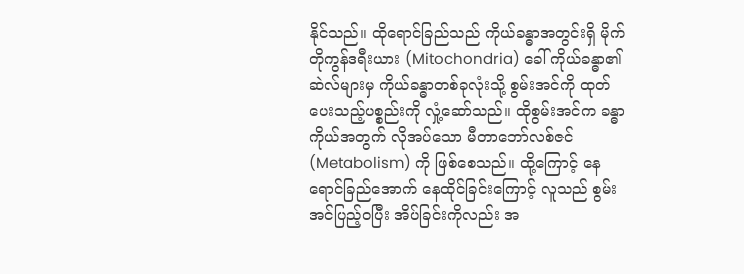နိုင်သည်။ ထိုရောင်ခြည်သည် ကိုယ်ခန္ဓာအတွင်းရှိ မိုက်တိုကွန်ဒရီးယား (Mitochondria) ခေါ် ကိုယ်ခန္ဓာ၏ဆဲလ်များမှ ကိုယ်ခန္ဓာတစ်ခုလုံးသို့ စွမ်းအင်ကို ထုတ်ပေးသည့်ပစ္စည်းကို လှုံ့ဆော်သည်။ ထိုစွမ်းအင်က ခန္ဓာကိုယ်အတွက် လိုအပ်သော မီတာဘော်လစ်ဇင် (Metabolism) ကို ဖြစ်စေသည်။ ထို့ကြောင့် နေရောင်ခြည်အောက် နေထိုင်ခြင်းကြောင့် လူသည် စွမ်းအင်ပြည့်ဝပြီး အိပ်ခြင်းကိုလည်း အ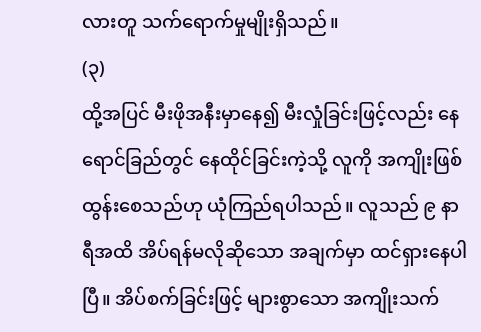လားတူ သက်ရောက်မှုမျိုးရှိသည်။
(၃)
ထို့အပြင် မီးဖိုအနီးမှာနေ၍ မီးလှုံခြင်းဖြင့်လည်း နေရောင်ခြည်တွင် နေထိုင်ခြင်းကဲ့သို့ လူကို အကျိုးဖြစ်ထွန်းစေသည်ဟု ယုံကြည်ရပါသည်။ လူသည် ၉ နာရီအထိ အိပ်ရန်မလိုဆိုသော အချက်မှာ ထင်ရှားနေပါပြီ။ အိပ်စက်ခြင်းဖြင့် များစွာသော အကျိုးသက်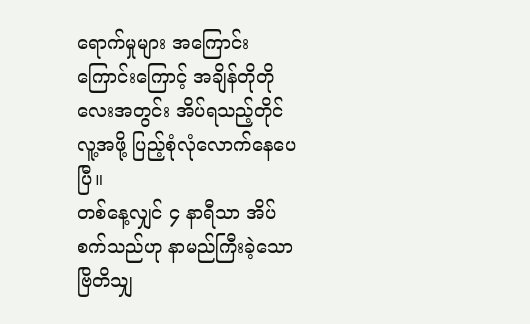ရောက်မှုများ အကြောင်းကြောင်းကြောင့် အချိန်တိုတိုလေးအတွင်း အိပ်ရသည့်တိုင် လူ့အဖို့ ပြည့်စုံလုံလောက်နေပေပြီ။
တစ်နေ့လျှင် ၄ နာရီသာ အိပ်စက်သည်ဟု နာမည်ကြီးခဲ့သော ဗြိတိသျှ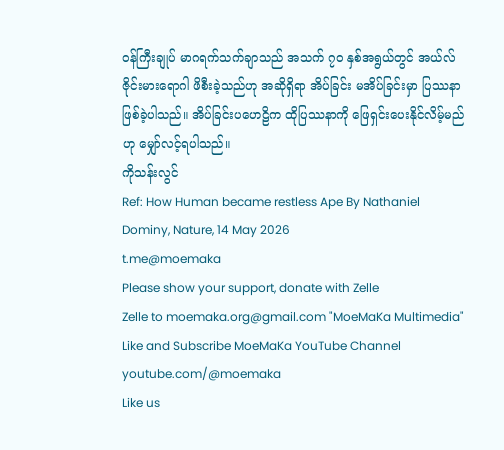ဝန်ကြီးချုပ် မာဂရက်သက်ချာသည် အသက် ၇၀ နှစ်အရွယ်တွင် အယ်လ်ဇိုင်းမားရောဂါ ဖိစီးခဲ့သည်ဟု အဆိုရှိရာ အိပ်ခြင်း မအိပ်ခြင်းမှာ ပြဿနာဖြစ်ခဲ့ပါသည်။ အိပ်ခြင်းပဟေဠိက ထိုပြဿနာကို ဖြေရှင်းပေးနိုင်လိမ့်မည်ဟု မျှော်လင့်ရပါသည်။
ကိုသန်းလွင်
Ref: How Human became restless Ape By Nathaniel Dominy, Nature, 14 May 2026
t.me@moemaka
Please show your support, donate with Zelle
Zelle to moemaka.org@gmail.com "MoeMaKa Multimedia"
Like and Subscribe MoeMaKa YouTube Channel
youtube.com/@moemaka
Like us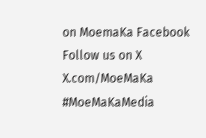on MoemaKa Facebook
Follow us on X
X.com/MoeMaKa
#MoeMaKaMedia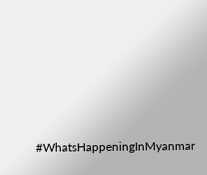#WhatsHappeningInMyanmar